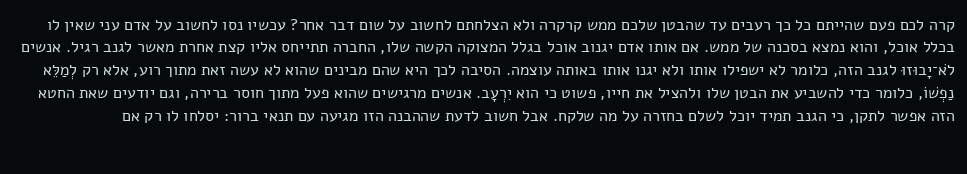קרה לכם פעם שהייתם כל כך רעבים עד שהבטן שלכם ממש קרקרה ולא הצלחתם לחשוב על שום דבר אחר? עכשיו נסו לחשוב על אדם עני שאין לו בכלל אוכל, והוא נמצא בסכנה של ממש. אם אותו אדם יגנוב אוכל בגלל המצוקה הקשה שלו, החברה תתייחס אליו קצת אחרת מאשר לגנב רגיל. אנשים לֹא־יָבוּזוּ לגנב הזה, כלומר לא ישפילו אותו ולא יגנו אותו באותה עוצמה. הסיבה לכך היא שהם מבינים שהוא לא עשה זאת מתוך רוע, אלא רק לְמַלֵּא נַפְשׁוֹ, כלומר כדי להשביע את הבטן שלו ולהציל את חייו, פשוט כי הוא יִרְעָב. אנשים מרגישים שהוא פעל מתוך חוסר ברירה, וגם יודעים שאת החטא הזה אפשר לתקן, כי הגנב תמיד יוכל לשלם בחזרה על מה שלקח. אבל חשוב לדעת שההבנה הזו מגיעה עם תנאי ברור: יסלחו לו רק אם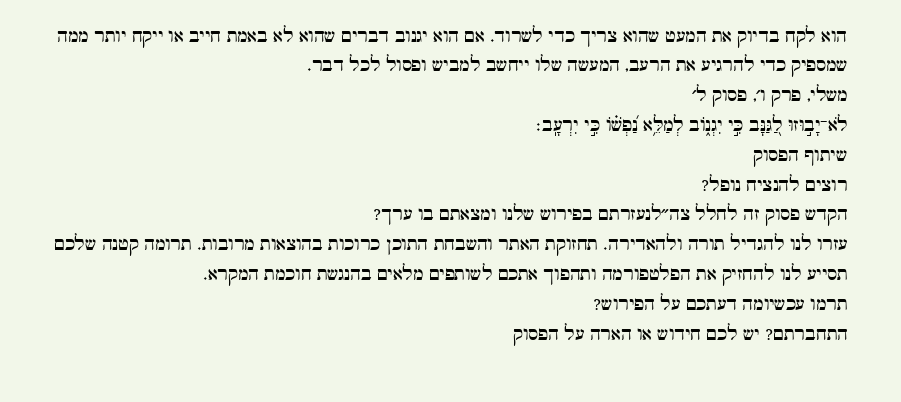הוא לקח בדיוק את המעט שהוא צריך כדי לשרוד. אם הוא יגנוב דברים שהוא לא באמת חייב או ייקח יותר ממה שמספיק כדי להרגיע את הרעב, המעשה שלו ייחשב למביש ופסול לכל דבר.
משלי, פרק ו׳, פסוק ל׳
לֹא־יָב֣וּזוּ לַ֭גַּנָּב כִּ֣י יִגְנ֑וֹב לְמַלֵּ֥א נַ֝פְשׁ֗וֹ כִּ֣י יִרְעָֽב׃
שיתוף הפסוק
רוצים להנציח נופל?
הקדש פסוק זה לחלל צה״לנעזרתם בפירוש שלנו ומצאתם בו ערך?
עזרו לנו להגדיל תורה ולהאדירה. תחזוקת האתר והשבחת התוכן כרוכות בהוצאות מרובות. תרומה קטנה שלכם תסייע לנו להחזיק את הפלטפורמה ותהפוך אתכם לשותפים מלאים בהנגשת חוכמת המקרא.
תרמו עכשיומה דעתכם על הפירוש?
התחברתם? יש לכם חידוש או הארה על הפסוק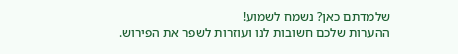שלמדתם כאן? נשמח לשמוע!
ההערות שלכם חשובות לנו ועוזרות לשפר את הפירוש.